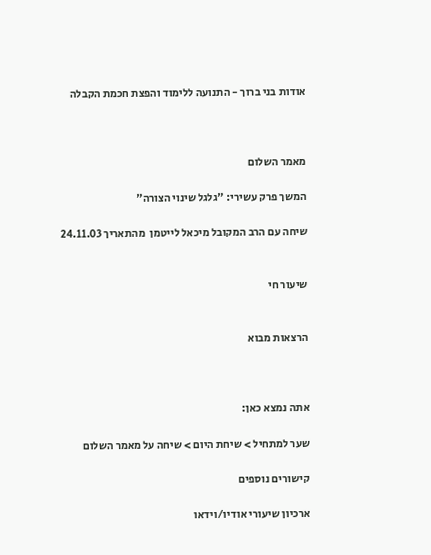אודות בני ברוך - התנועה ללימוד והפצת חכמת הקבלה



מאמר השלום

המשך פרק עשירי: "גלגל שינוי הצורה"

שיחה עם הרב המקובל מיכאל לייטמן  מהתאריך 24.11.03


שיעור חי


הרצאות מבוא



אתה נמצא כאן:

שער למתחיל > שיחת היום > שיחה על מאמר השלום

קישורים נוספים

ארכיון שיעורי אודיו/וידאו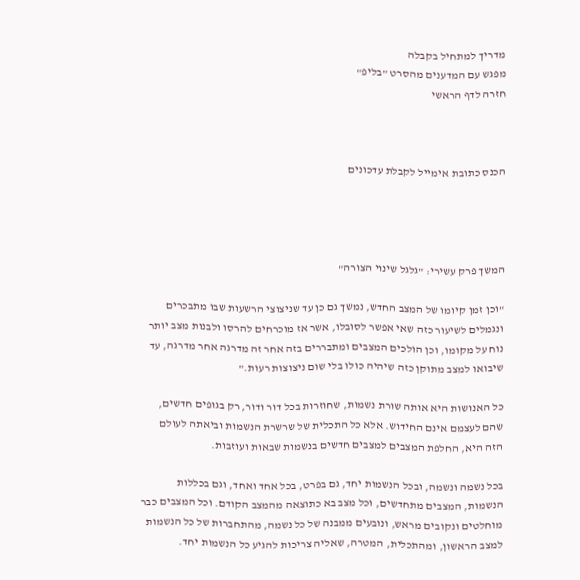מדריך למתחיל בקבלה
מפגש עם המדענים מהסרט "בליפ"
חזרה לדף הראשי



הכנס כתובת אימייל לקבלת עדכונים




המשך פרק עשירי: "גלגל שינוי הצורה"

"וכן זמן קיומו של המצב החדש, נמשך גם כן עד שניצוצי הרשעות שבו מתבכרים ונגמלים לשיעור כזה שאי אפשר לסובלו, אשר אז מוכרחים להרסו ולבנות מצב יותר נוח על מקומו, וכן הולכים המצבים ומתבררים בזה אחר זה מדרגה אחר מדרגה, עד שיבואו למצב מתוקן כזה שיהיה כולו בלי שום ניצוצות רעות."

כל האנושות היא אותה שורת נשמות, שחוזרות בכל דור ודור, רק בגופים חדשים, שהם לעצמם אינם החידוש. אלא כל התכלית של שרשרת הנשמות וביאתה לעולם הזה היא, החלפת המצבים למצבים חדשים בנשמות שבאות ועוזבות.

בכל נשמה ונשמה, ובכל הנשמות יחד, גם בפרט, בכל אחד ואחד, וגם בכללות הנשמות, המצבים מתחדשים, וכל מצב בא כתוצאה מהמצב הקודם. וכל המצבים כבר מוחלטים ונקובים מראש, ונובעים ממבנה של כל נשמה, מהתחברות של כל הנשמות למצב הראשון, ומהתכלית, המטרה, שאליה צריכות להגיע כל הנשמות יחד.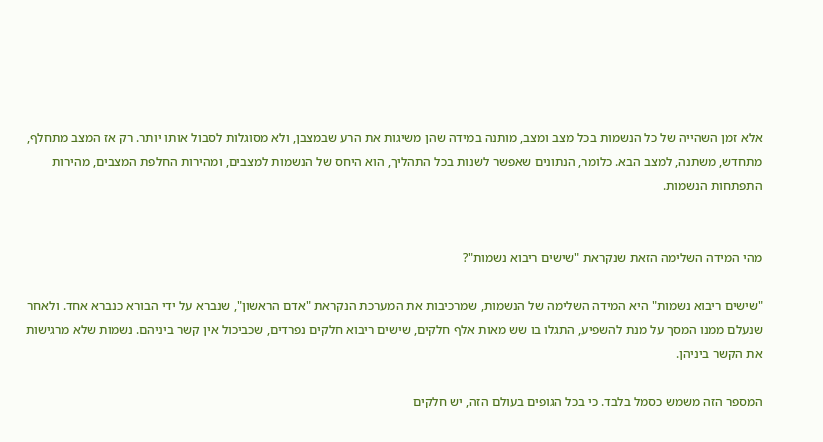אלא זמן השהייה של כל הנשמות בכל מצב ומצב, מותנה במידה שהן משיגות את הרע שבמצבן, ולא מסוגלות לסבול אותו יותר. רק אז המצב מתחלף, מתחדש, משתנה, למצב הבא. כלומר, הנתונים שאפשר לשנות בכל התהליך, הוא היחס של הנשמות למצבים, ומהירות החלפת המצבים, מהירות התפתחות הנשמות.


מהי המידה השלימה הזאת שנקראת "שישים ריבוא נשמות"?

"שישים ריבוא נשמות" היא המידה השלימה של הנשמות, שמרכיבות את המערכת הנקראת "אדם הראשון", שנברא על ידי הבורא כנברא אחד. ולאחר שנעלם ממנו המסך על מנת להשפיע, התגלו בו שש מאות אלף חלקים, שישים ריבוא חלקים נפרדים, שכביכול אין קשר ביניהם. נשמות שלא מרגישות את הקשר ביניהן.

המספר הזה משמש כסמל בלבד. כי בכל הגופים בעולם הזה, יש חלקים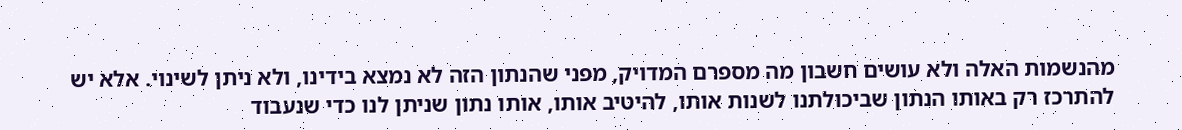מהנשמות האלה ולא עושים חשבון מה מספרם המדויק, מפני שהנתון הזה לא נמצא בידינו, ולא ניתן לשינוי. אלא יש להתרכז רק באותו הנתון שביכולתנו לשנות אותו, להיטיב אותו, אותו נתון שניתן לנו כדי שנעבוד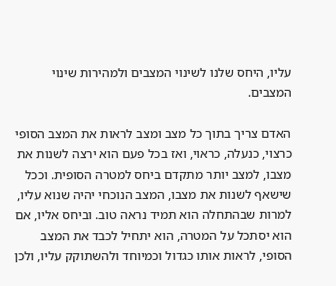עליו, היחס שלנו לשינוי המצבים ולמהירות שינוי המצבים.

האדם צריך בתוך כל מצב ומצב לראות את המצב הסופי כרצוי, כנעלה, כראוי, ואז בכל פעם הוא ירצה לשנות את מצבו, למצב יותר מתקדם ביחס למטרה הסופית. וככל שישאף לשנות את מצבו, המצב הנוכחי יהיה שנוא עליו, למרות שבהתחלה הוא תמיד נראה טוב. וביחס אליו, אם הוא יסתכל על המטרה, הוא יתחיל לכבד את המצב הסופי, לראות אותו כגדול וכמיוחד ולהשתוקק עליו, ולכן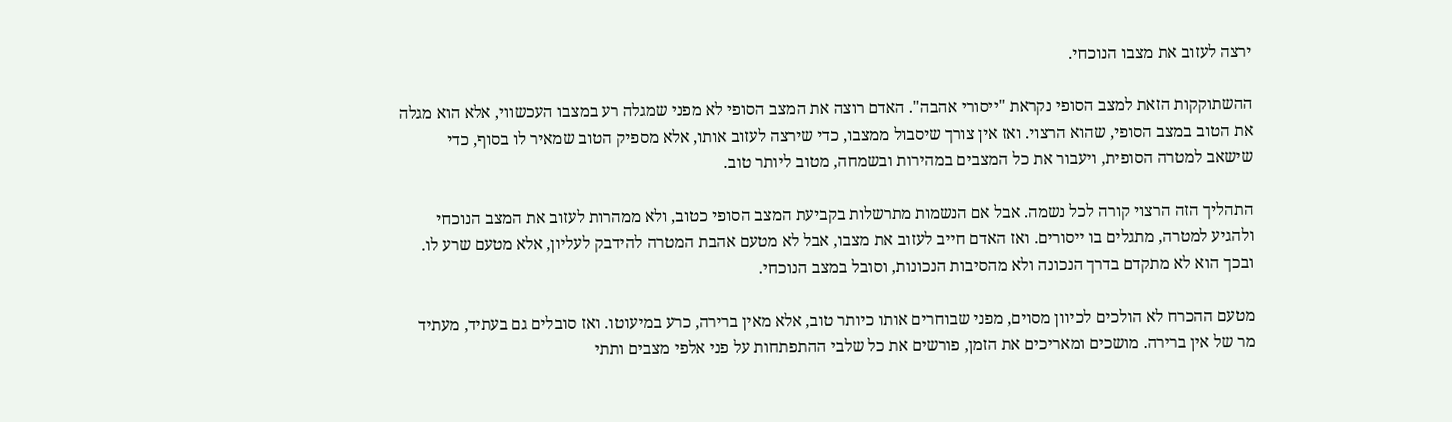ירצה לעזוב את מצבו הנוכחי.

ההשתוקקות הזאת למצב הסופי נקראת "ייסורי אהבה". האדם רוצה את המצב הסופי לא מפני שמגלה רע במצבו העכשווי, אלא הוא מגלה את הטוב במצב הסופי, שהוא הרצוי. ואז אין צורך שיסבול ממצבו, כדי שירצה לעזוב אותו, אלא מספיק הטוב שמאיר לו בסוף, כדי שישאב למטרה הסופית, ויעבור את כל המצבים במהירות ובשמחה, מטוב ליותר טוב.

התהליך הזה הרצוי קורה לכל נשמה. אבל אם הנשמות מתרשלות בקביעת המצב הסופי כטוב, ולא ממהרות לעזוב את המצב הנוכחי ולהגיע למטרה, מתגלים בו ייסורים. ואז האדם חייב לעזוב את מצבו, אבל לא מטעם אהבת המטרה להידבק לעליון, אלא מטעם שרע לו. ובכך הוא לא מתקדם בדרך הנכונה ולא מהסיבות הנכונות, וסובל במצב הנוכחי.

מטעם ההכרח לא הולכים לכיוון מסוים, מפני שבוחרים אותו כיותר טוב, אלא מאין ברירה, כרע במיעוטו. ואז סובלים גם בעתיד, מעתיד מר של אין ברירה. מושכים ומאריכים את הזמן, פורשים את כל שלבי ההתפתחות על פני אלפי מצבים ותתי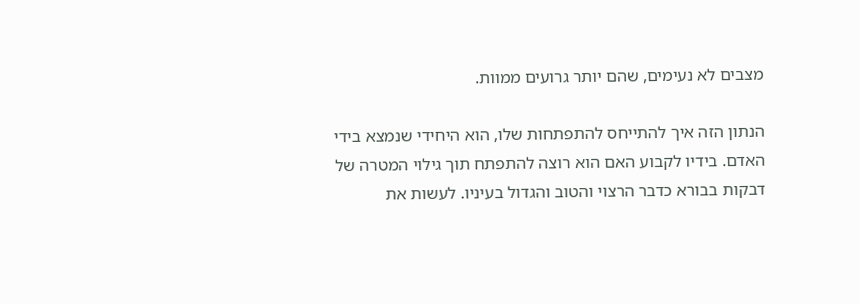מצבים לא נעימים, שהם יותר גרועים ממוות.

הנתון הזה איך להתייחס להתפתחות שלו, הוא היחידי שנמצא בידי האדם. בידיו לקבוע האם הוא רוצה להתפתח תוך גילוי המטרה של דבקות בבורא כדבר הרצוי והטוב והגדול בעיניו. לעשות את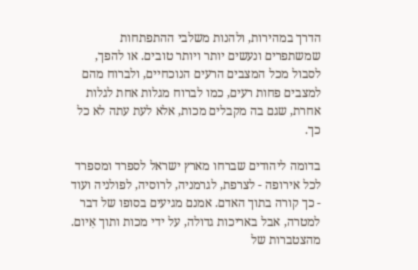הדרך במהירות, ולהנות משלבי ההתפתחות שמשתפרים ונעשים יותר ויותר טובים. או להפך, לסבול מכל המצבים הרעים הנוכחיים, ולברוח מהם למצבים פחות רעים, כמו לברוח מגלות אחת לגלות אחרת, שגם בה מקבלים מכות, אלא לעת עתה לא כל כך.

בדומה ליהודים שברחו מארץ ישראל לספרד ומספרד לכל אירופה - לצרפת, לגרמניה, לרוסיה, לפולניה ועוד - כך קורה בתוך האדם. אמנם מגיעים בסופו של דבר למטרה, אבל באריכות גדולה, על ידי מכות ותוך אִיום. מהצטברות של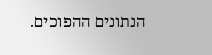הנתונים ההפוכים.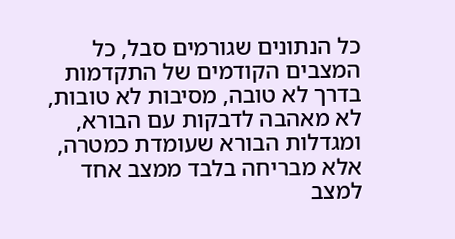כל הנתונים שגורמים סבל, כל המצבים הקודמים של התקדמות בדרך לא טובה, מסיבות לא טובות, לא מאהבה לדבקות עם הבורא, ומגדלות הבורא שעומדת כמטרה, אלא מבריחה בלבד ממצב אחד למצב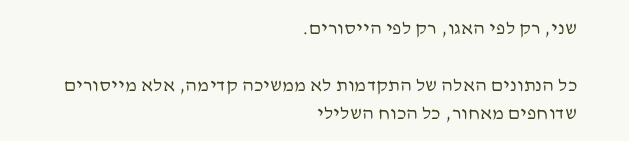שני, רק לפי האגו, רק לפי הייסורים.

כל הנתונים האלה של התקדמות לא ממשיכה קדימה, אלא מייסורים שדוחפים מאחור, כל הכוח השלילי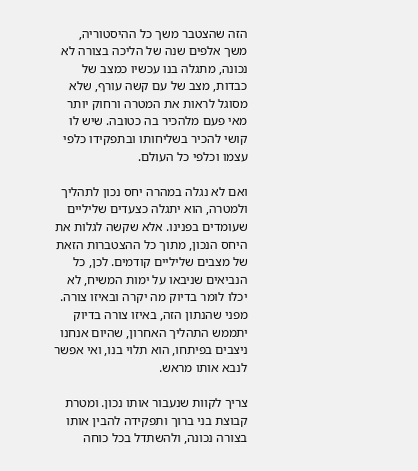הזה שהצטבר משך כל ההיסטוריה, משך אלפים שנה של הליכה בצורה לא נכונה, מתגלה בנו עכשיו כמצב של כבדות, מצב של עם קשה עורף, שלא מסוגל לראות את המטרה ורחוק יותר מאי פעם מלהכיר בה כטובה. שיש לו קושי להכיר בשליחותו ובתפקידו כלפי עצמו וכלפי כל העולם.

ואם לא נגלה במהרה יחס נכון לתהליך ולמטרה, הוא יתגלה כצעדים שליליים שעומדים בפנינו. אלא שקשה לגלות את היחס הנכון, מתוך כל ההצטברות הזאת של מצבים שליליים קודמים. לכן, כל הנביאים שניבאו על ימות המשיח, לא יכלו לומר בדיוק מה יקרה ובאיזו צורה. מפני שהנתון הזה, באיזו צורה בדיוק יתממש התהליך האחרון, שהיום אנחנו ניצבים בפיתחו, הוא תלוי בנו, ואי אפשר לנבא אותו מראש.

צריך לקוות שנעבור אותו נכון. ומטרת קבוצת בני ברוך ותפקידה להבין אותו בצורה נכונה, ולהשתדל בכל כוחה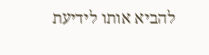להביא אותו לידיעת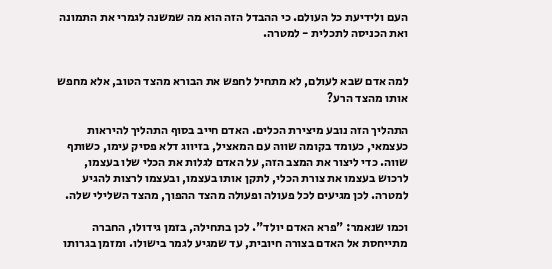העם ולידיעת כל העולם. כי ההבדל הזה הוא מה שמשנה לגמרי את התמונה ואת הכניסה לתכלית - למטרה.


למה אדם שבא לעולם, לא מתחיל לחפש את הבורא מהצד הטוב, אלא מחפש אותו מהצד הרע?

התהליך הזה נובע מיצירת הכלים. האדם חייב בסוף התהליך להיראות כעצמאי, כעומד בקומה שווה עם המאציל, בזיווג דלא פסיק עימו, כשותף שווה. כדי ליצור את המצב הזה, על האדם לגלות את הכלי שלו בעצמו, לרכוש בעצמו את צורת הכלי, לתקן אותו בעצמו, ובעצמו לרצות להגיע למטרה. לכן מגיעים לכל פעולה ופעולה מהצד ההפוך, מהצד השלילי שלה.

וכמו שנאמר: "פרא האדם יולד". לכן בתחילה, בזמן גידולו, החברה מתייחסת אל האדם בצורה חיובית, עד שמגיע לגמר בישולו. ומזמן בגרותו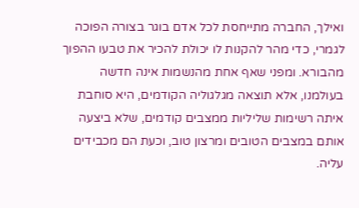ואילך, החברה מתייחסת לכל אדם בוגר בצורה הפוכה לגמרי, כדי מהר להקנות לו יכולת להכיר את טבעו ההפוך מהבורא. ומפני שאף אחת מהנשמות אינה חדשה בעולמנו, אלא תוצאה מגלגוליה הקודמים, היא סוחבת איתה רשימות שליליות ממצבים קודמים, שלא ביצעה אותם במצבים הטובים ומרצון טוב, וכעת הם מכבידים עליה.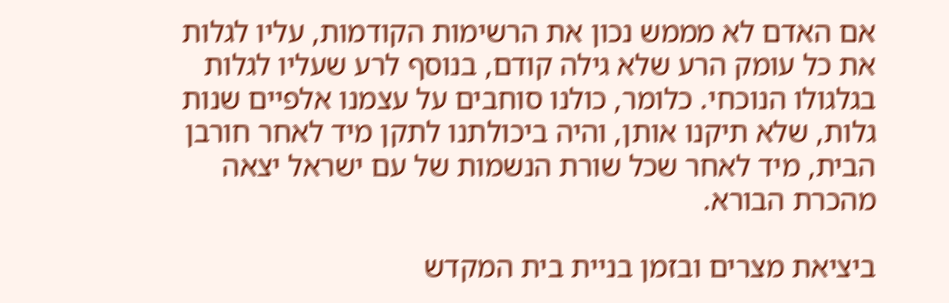אם האדם לא מממש נכון את הרשימות הקודמות, עליו לגלות את כל עומק הרע שלא גילה קודם, בנוסף לרע שעליו לגלות בגלגולו הנוכחי. כלומר, כולנו סוחבים על עצמנו אלפיים שנות גלות, שלא תיקנו אותן, והיה ביכולתנו לתקן מיד לאחר חורבן הבית, מיד לאחר שכל שורת הנשמות של עם ישראל יצאה מהכרת הבורא.

ביציאת מצרים ובזמן בניית בית המקדש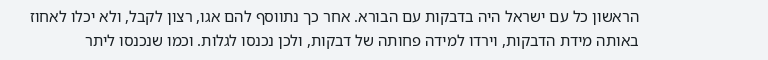הראשון כל עם ישראל היה בדבקות עם הבורא. אחר כך נתווסף להם אגו, רצון לקבל, ולא יכלו לאחוז באותה מידת הדבקות, וירדו למידה פחותה של דבקות, ולכן נכנסו לגלות. וכמו שנכנסו ליתר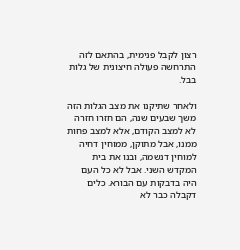רצון לקבל פנימית, בהתאם לזה התרחשה פעולה חיצונית של גלות בבל.

ולאחר שתיקנו את מצב הגלות הזה משך שבעים שנה, הם חזרו חזרה לא למצב הקודם, אלא למצב פחות ממנו, אבל מתוקן, ממוחין דחיה למוחין דנשמה, ובנו את בית המקדש השני. אבל לא כל העם היה בדבקות עם הבורא. כלים דקבלה כבר לא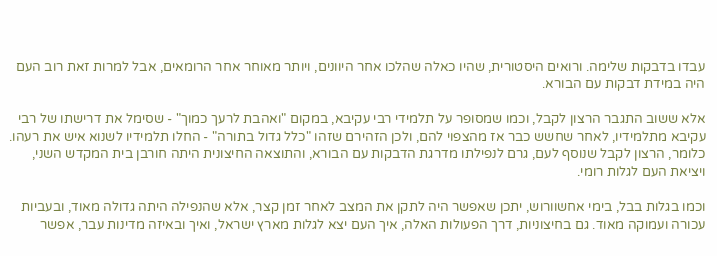עבדו בדבקות שלימה. ורואים היסטורית, שהיו כאלה שהלכו אחר היוונים, ויותר מאוחר אחר הרומאים, אבל למרות זאת רוב העם היה במידת דבקות עם הבורא.

אלא ששוב התגבר הרצון לקבל, וכמו שמסופר על תלמידי רבי עקיבא, במקום "ואהבת לרעך כמוך" - שסימל את דרישתו של רבי עקיבא מתלמידיו, לאחר שחשש כבר אז מהצפוי להם, ולכן הזהירם שזהו "כלל גדול בתורה" - החלו תלמידיו לשנוא איש את רעהו. כלומר, הרצון לקבל שנוסף לעם, גרם לנפילתו מדרגת הדבקות עם הבורא, והתוצאה החיצונית היתה חורבן בית המקדש השני, ויציאת העם לגלות רומי.

וכמו בגלות בבל, בימי אחשוורוש, יתכן שאפשר היה לתקן את המצב לאחר זמן קצר, אלא שהנפילה היתה גדולה מאוד, ובעביות עכורה ועמוקה מאוד. גם בחיצוניות, דרך הפעולות האלה, איך העם יצא לגלות מארץ ישראל, ואיך ובאיזה מדינות עבר, אפשר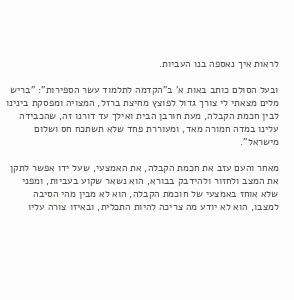לראות איך נאספה בנו העביות.

ובעל הסולם כותב באות א' ב"הקדמה לתלמוד עשר הספירות": "בריש מלים מצאתי לי צורך גדול לפוצץ מחיצת ברזל, המצויה ומפסקת בינינו לבין חכמת הקבלה, מעת חורבן הבית ואילך עד דורנו זה, שהכבידה עלינו במדה חמורה מאד, ומעוררת פחד שלא תשתכח חס ושלום מישראל".

מאחר והעם עזב את חכמת הקבלה, את האמצעי, שעל ידו אפשר לתקן את המצב ולחזור ולהידבק בבורא, הוא נשאר שקוע בעביות, ומפני שלא אוחז באמצעי של חוכמת הקבלה, הוא לא מבין מהי הסיבה למצבו, הוא לא יודע מה צריכה להיות התכלית, ובאיזו צורה עליו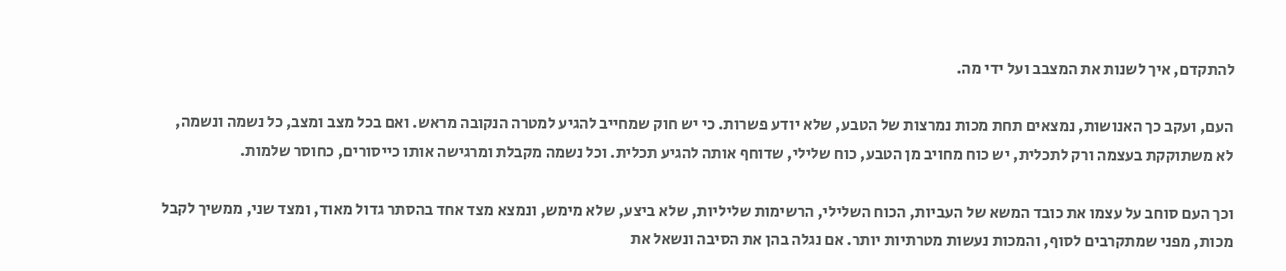להתקדם, איך לשנות את המצבב ועל ידי מה.

העם, ועקב כך האנושות, נמצאים תחת מכות נמרצות של הטבע, שלא יודע פשרות. כי יש חוק שמחייב להגיע למטרה הנקובה מראש. ואם בכל מצב ומצב, כל נשמה ונשמה, לא משתוקקת בעצמה ורק לתכלית, יש כוח מחויב מן הטבע, כוח שלילי, שדוחף אותה להגיע תכלית. וכל נשמה מקבלת ומרגישה אותו כייסורים, כחוסר שלמות.

וכך העם סוחב על עצמו את כובד המשא של העביות, הכוח השלילי, הרשימות שליליות, שלא ביצע, שלא מימש, ונמצא מצד אחד בהסתר גדול מאוד, ומצד שני, ממשיך לקבל מכות, מפני שמתקרבים לסוף, והמכות נעשות מטרתיות יותר. אם נגלה בהן את הסיבה ונשאל את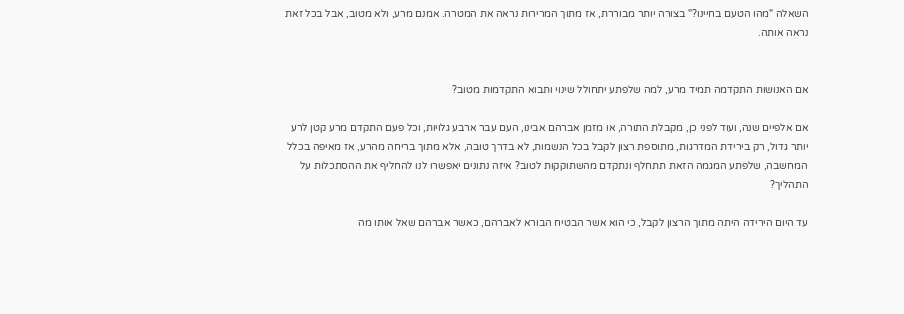השאלה "מהו הטעם בחיינו?" בצורה יותר מבוררת, אז מתוך המרירות נראה את המטרה. אמנם מרע, ולא מטוב, אבל בכל זאת נראה אותה.


אם האנושות התקדמה תמיד מרע, למה שלפתע יתחולל שינוי ותבוא התקדמות מטוב?

אם אלפיים שנה, ועוד לפני כן, מקבלת התורה, או מזמן אברהם אבינו, העם עבר ארבע גלויות, וכל פעם התקדם מרע קטן לרע יותר גדול, רק בירידת המדרגות, מתוספת רצון לקבל בכל הנשמות, לא בדרך טובה, אלא מתוך בריחה מהרע, אז מאיפה בכלל המחשבה, שלפתע המגמה הזאת תתחלף ונתקדם מהשתוקקות לטוב? איזה נתונים יאפשרו לנו להחליף את ההסתכלות על התהליך?

עד היום הירידה היתה מתוך הרצון לקבל, כי הוא אשר הבטיח הבורא לאברהם, כאשר אברהם שאל אותו מה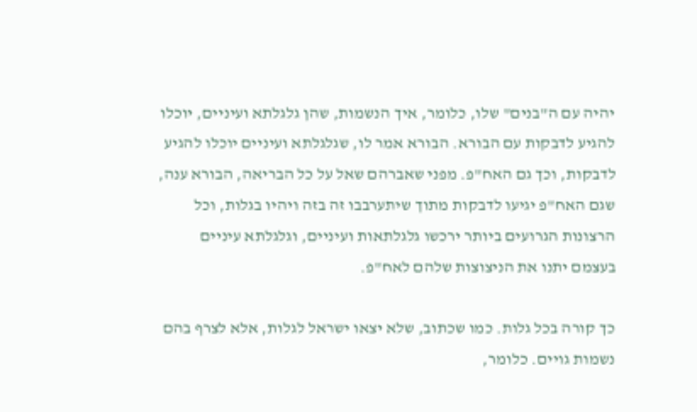יהיה עם ה"בנים" שלו, כלומר, איך הנשמות, שהן גלגלתא ועיניים, יוכלו להגיע לדבקות עם הבורא. הבורא אמר לו, שגלגלתא ועיניים יוכלו להגיע לדבקות, וכך גם האח"פ. מפני שאברהם שאל על כל הבריאה, הבורא ענה, שגם האח"פ יגיעו לדבקות מתוך שיתערבבו זה בזה ויהיו בגלות, וכל הרצונות הגרועים ביותר ירכשו גלגלתאות ועיניים, וגלגלתא עיניים בעצמם יתנו את הניצוצות שלהם לאח"פ.

כך קורה בכל גלות. כמו שכתוב, שלא יצאו ישראל לגלות, אלא לצרף בהם נשמות גויים. כלומר,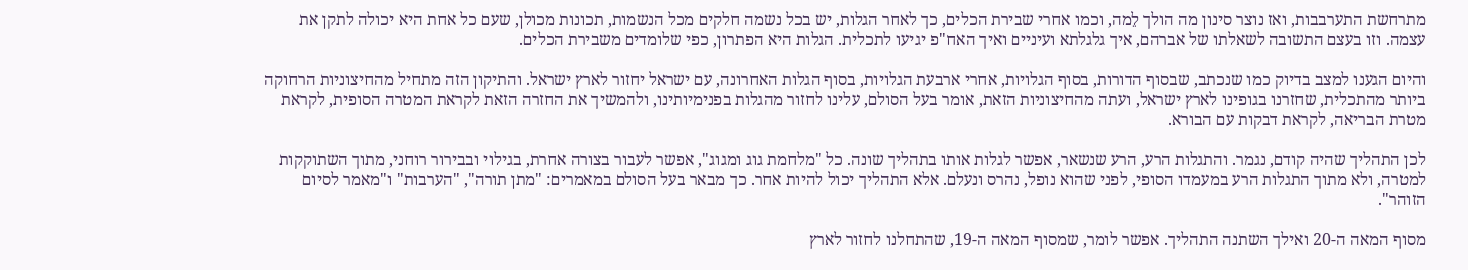מתרחשת התערבבות, ואז נוצר סינון מה הולך לֵמה, וכמו אחרי שבירת הכלים, כך לאחר הגלות, יש בכל נשמה חלקים מכל הנשמות, תכונות מכולן, שעם כל אחת היא יכולה לתקן את עצמה. וזו בעצם התשובה לשאלתו של אברהם, איך גלגלתא ועיניים ואיך האח"פ יגיעו לתכלית. הגלות היא הפתרון, כפי שלומדים משבירת הכלים.

והיום הגענו למצב בדיוק כמו שנכתב, שבסוף הדורות, בסוף הגלויות, אחרי ארבעת הגלויות, בסוף הגלות האחרונה, עם ישראל יחזור לארץ ישראל. והתיקון הזה מתחיל מהחיצוניות הרחוקה ביותר מהתכלית, שחזרנו בגופינו לארץ ישראל, ועתה מהחיצוניות הזאת, אומר בעל הסולם, עלינו לחזור מהגלות בפנימיותינו, ולהמשיך את החזרה הזאת לקראת המטרה הסופית, לקראת מטרת הבריאה, לקראת דבקות עם הבורא.

לכן התהליך שהיה קודם, נגמר. והתגלות הרע, הרע שנשאר, אפשר לגלות אותו בתהליך שונה. כל "מלחמת גוג ומגוג", אפשר לעבור בצורה אחרת, בגילוי ובבירור רוחני, מתוך השתוקקות למטרה, ולא מתוך התגלות הרע במעמדו הסופי, לפני שהוא נופל, נהרס ונעלם. אלא התהליך יכול להיות אחר. כך מבאר בעל הסולם במאמרים: "מתן תורה", "הערבות" ו"מאמר לסיום הזוהר".

מסוף המאה ה-20 ואילך השתנה התהליך. אפשר לומר, שמסוף המאה ה-19, שהתחלנו לחזור לארץ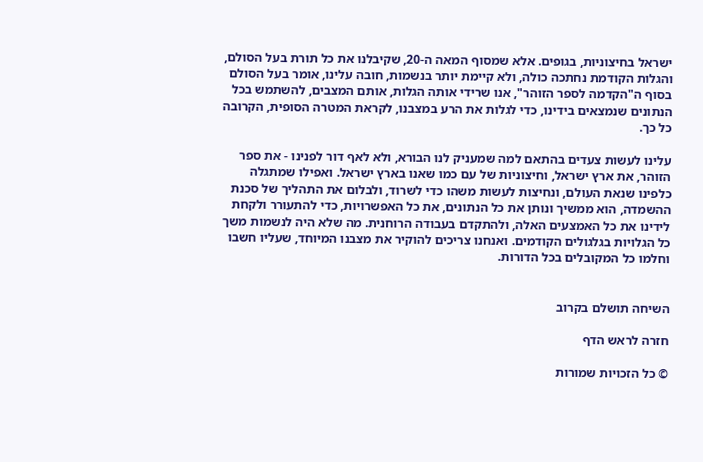ישראל בחיצוניות, בגופים. אלא שמסוף המאה ה-20, שקיבלנו את כל תורת בעל הסולם, והגלות הקודמת נחתכה כולה, ולא קיימת יותר בנשמות, חובה עלינו, אומר בעל הסולם בסוף ה"הקדמה לספר הזוהר", אנו שרידי אותה הגלות, אותם המצבים, להשתמש בכל הנתונים שנמצאים בידינו, כדי לגלות את הרע במצבנו, לקראת המטרה הסופית, הקרובה כל כך.

עלינו לעשות צעדים בהתאם למה שמעניק לנו הבורא, ולא לאף דור לפנינו - את ספר הזוהר, את ארץ ישראל, וחיצוניות של עם כמו שאנו בארץ ישראל. ואפילו שמתגלה כלפינו שנאת העולם, ונחיצות לעשות משהו כדי לשרוד, ולבלום את התהליך של סכנת ההשמדה, הוא ממשיך ונותן את כל הנתונים, את כל האפשרויות, כדי להתעורר ולקחת לידינו את כל האמצעים האלה, ולהתקדם בעבודה הרוחנית. מה שלא היה לנשמות משך כל הגלויות בגלגולים הקודמים. ואנחנו צריכים להוקיר את מצבנו המיוחד, שעליו חשבו וחלמו כל המקובלים בכל הדורות.


השיחה תושלם בקרוב

חזרה לראש הדף

© כל הזכויות שמורות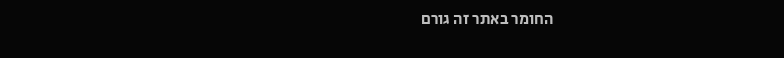החומר באתר זה גורם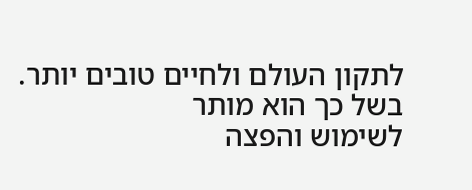לתקון העולם ולחיים טובים יותר. בשל כך הוא מותר
לשימוש והפצה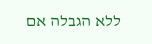ללא הגבלה אם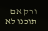ורק אם תוכנו לא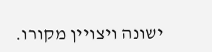ישונה ויצויין מקורו.